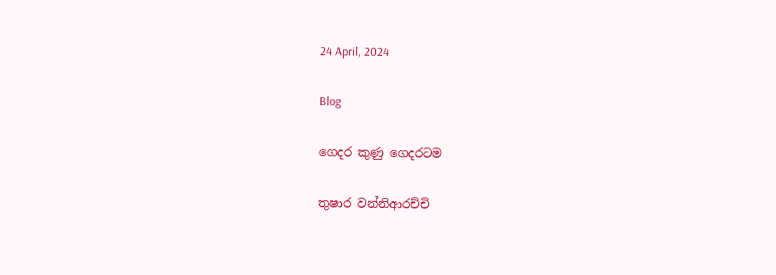24 April, 2024

Blog

ගෙදර කුණු ගෙදරටම

තුෂාර වන්නිආරච්චි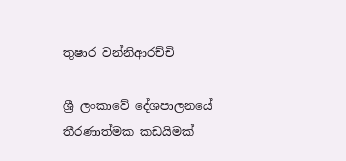තුෂාර වන්නිආරච්චි

ශ්‍රී ලංකාවේ දේශපාලනයේ තීරණාත්මක කඩයිමක්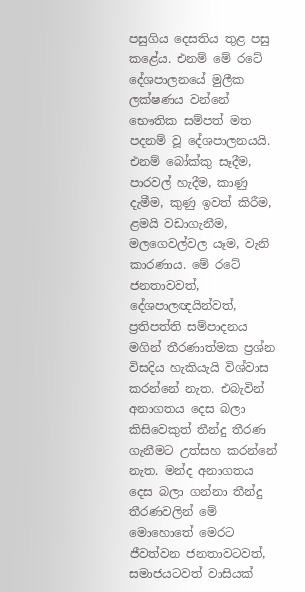පසුගිය දෙසතිය තුළ පසු කළේය. එනම් මේ රටේ දේශපාලනයේ මුලීක ලක්ෂණය වන්නේ භෞතික සම්පත් මත පදනම් වූ දේශපාලනයයි. එනම් බෝක්කු සෑදීම, පාරවල් හැදීම, කාණු දැමීම, කුණු ඉවත් කිරීම, ළමයි වඩාගැනීම, මලගෙවල්වල යෑම, වැනි කාරණාය. මේ රටේ ජනතාවවත්, දේශපාලඥයින්වත්, ප්‍රතිපත්ති සම්පාදනය මගින් තීරණාත්මක ප්‍රශ්න විසදිය හැකියැයි විශ්වාස කරන්නේ නැත. එබැවින් අනාගතය දෙස බලා කිසිවෙකුත් තීන්දු තීරණ ගැනීමට උත්සහ කරන්නේ නැත. මන්ද අනාගතය දෙස බලා ගන්නා තීන්දු තීරණවලින් මේ මොහොතේ මෙරට ජීවත්වන ජනතාවටවත්, සමාජයටවත් වාසියක්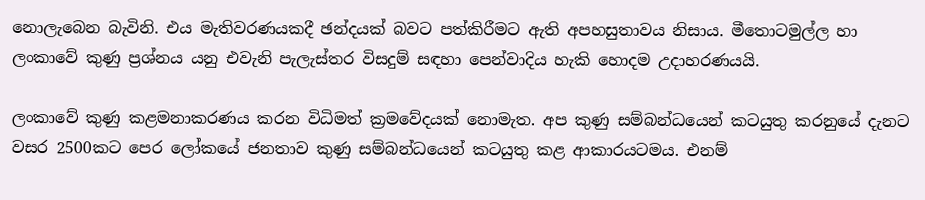නොලැබෙන බැවිනි. එය මැතිවරණයකදී ඡන්දයක් බවට පත්කිරීමට ඇති අපහසුතාවය නිසාය. මීතොටමුල්ල හා ලංකාවේ කුණු ප්‍රශ්නය යනු එවැනි පැලැස්තර විසදුම් සඳහා පෙන්වාදිය හැකි හොදම උදාහරණයයි.

ලංකාවේ කුණු කළමනාකරණය කරන විධිමත් ක්‍රමවේදයක් නොමැත. අප කුණු සම්බන්ධයෙන් කටයුතු කරනුයේ දැනට වසර 2500කට පෙර ලෝකයේ ජනතාව කුණු සම්බන්ධයෙන් කටයුතු කළ ආකාරයටමය. එනම්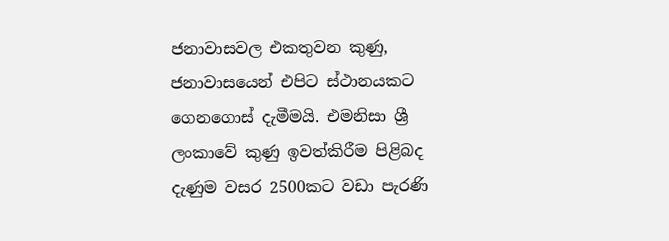ජනාවාසවල එකතුවන කුණු, ජනාවාසයෙන් එපිට ස්ථානයකට ගෙනගොස් දැමීමයි. එමනිසා ශ්‍රී ලංකාවේ කුණු ඉවත්කිරීම පිළිබද දැණුම වසර 2500කට වඩා පැරණි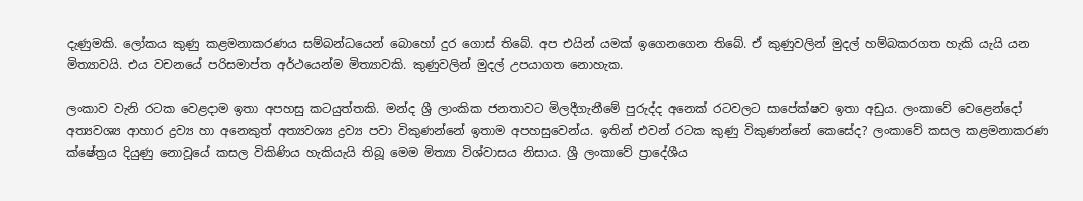දැණුමකි. ලෝකය කුණු කළමනාකරණය සම්බන්ධයෙන් බොහෝ දුර ගොස් තිබේ. අප එයින් යමක් ඉගෙනගෙන තිබේ. ඒ කුණුවලින් මුදල් හම්බකරගත හැකි යැයි යන මිත්‍යාවයි. එය වචනයේ පරිසමාප්ත අර්ථයෙන්ම මිත්‍යාවකි. කුණුවලින් මුදල් උපයාගත නොහැක.

ලංකාව වැනි රටක වෙළදාම ඉතා අපහසු කටයුත්තකි. මන්ද ශ්‍රී ලාංකික ජනතාවට මිලදීගැනීමේ පුරුද්ද අනෙක් රටවලට සාපේක්ෂව ඉතා අඩුය. ලංකාවේ වෙළෙන්දෝ අත්‍යවශ්‍ය ආහාර ද්‍රව්‍ය හා අනෙකුත් අත්‍යවශ්‍ය ද්‍රව්‍ය පවා විකුණන්නේ ඉතාම අපහසුවෙන්ය. ඉතින් එවන් රටක කුණු විකුණන්නේ කෙසේද? ලංකාවේ කසල කළමනාකරණ ක්ෂේත්‍රය දියුණු නොවූයේ කසල විකිණිය හැකියැයි තිබූ මෙම මිත්‍යා විශ්වාසය නිසාය. ශ්‍රී ලංකාවේ ප්‍රාදේශීය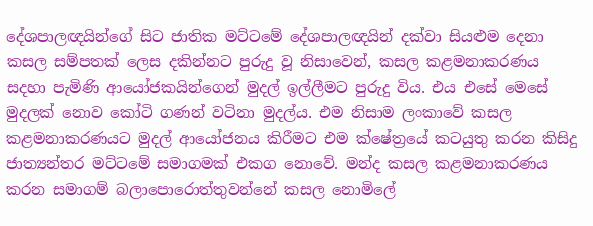දේශපාලඥයින්ගේ සිට ජාතික මට්ටමේ දේශපාලඥයින් දක්වා සියළුම දෙනා කසල සම්පතක් ලෙස දකින්නට පුරුදු වූ නිසාවෙන්, කසල කළමනාකරණය සදහා පැමිණි ආයෝජකයින්ගෙන් මුදල් ඉල්ලීමට පුරුදු විය. එය එසේ මෙසේ මුදලක් නොව කෝටි ගණන් වටිනා මුදල්ය. එම නිසාම ලංකාවේ කසල කළමනාකරණයට මුදල් ආයෝජනය කිරීමට එම ක්ෂේත්‍රයේ කටයුතු කරන කිසිදු ජාත්‍යන්තර මට්ටමේ සමාගමක් එකග නොවේ. මන්ද කසල කළමනාකරණය කරන සමාගම් බලාපොරොත්තුවන්නේ කසල නොමිලේ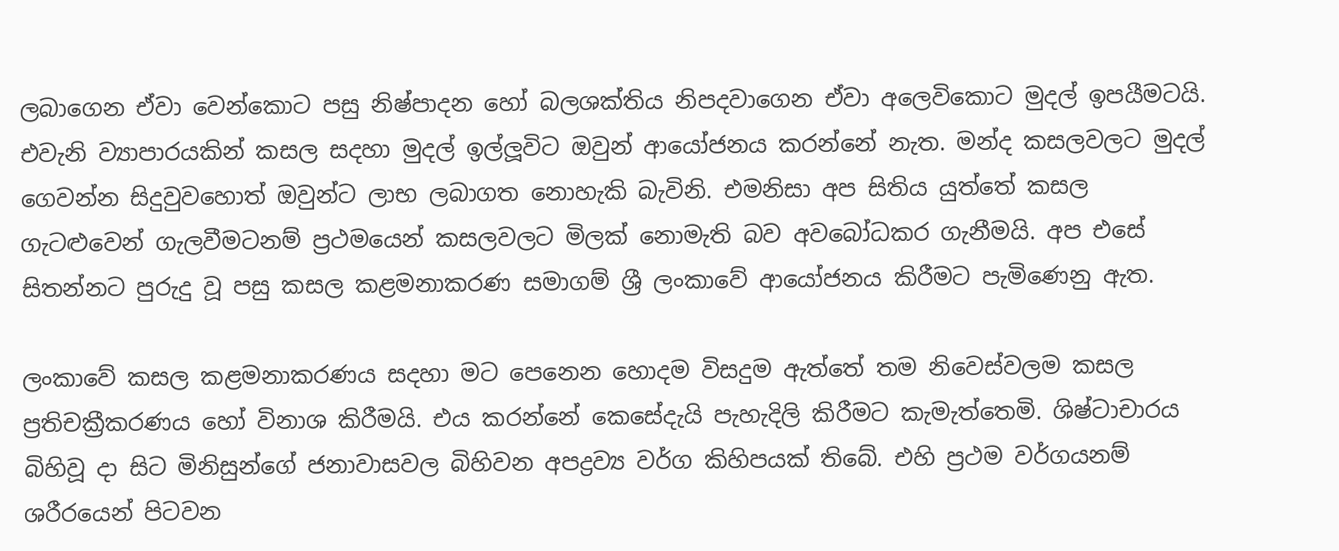ලබාගෙන ඒවා වෙන්කොට පසු නිෂ්පාදන හෝ බලශක්තිය නිපදවාගෙන ඒවා අලෙවිකොට මුදල් ඉපයීමටයි. එවැනි ව්‍යාපාරයකින් කසල සදහා මුදල් ඉල්ලූවිට ඔවුන් ආයෝජනය කරන්නේ නැත. මන්ද කසලවලට මුදල් ගෙවන්න සිදුවුවහොත් ඔවුන්ට ලාභ ලබාගත නොහැකි බැවිනි. එමනිසා අප සිතිය යුත්තේ කසල ගැටළුවෙන් ගැලවීමටනම් ප්‍රථමයෙන් කසලවලට මිලක් නොමැති බව අවබෝධකර ගැනීමයි. අප එසේ සිතන්නට පුරුදු වූ පසු කසල කළමනාකරණ සමාගම් ශ්‍රී ලංකාවේ ආයෝජනය කිරීමට පැමිණෙනු ඇත.

ලංකාවේ කසල කළමනාකරණය සදහා මට පෙනෙන හොදම විසදුම ඇත්තේ තම නිවෙස්වලම කසල ප්‍රතිචක්‍රීකරණය හෝ විනාශ කිරීමයි. එය කරන්නේ කෙසේදැයි පැහැදිලි කිරීමට කැමැත්තෙමි. ශිෂ්ටාචාරය බිහිවූ දා සිට මිනිසුන්ගේ ජනාවාසවල බිහිවන අපද්‍රව්‍ය වර්ග කිහිපයක් තිබේ. එහි ප්‍රථම වර්ගයනම් ශරීරයෙන් පිටවන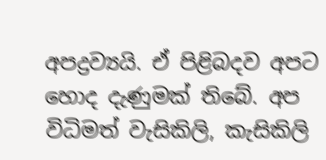අපද්‍රව්‍යයි. ඒ පිළිබදව අපට හොද දැණුමක් තිබේ. අප විධිමත් වැසිකිලි, කැසිකිලි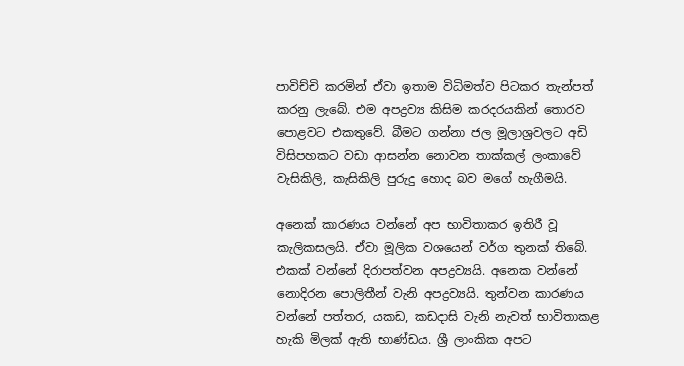පාවිච්චි කරමින් ඒවා ඉතාම විධිමත්ව පිටකර තැන්පත් කරනු ලැබේ. එම අපද්‍රව්‍ය කිසිම කරදරයකින් තොරව පොළවට එකතුවේ. බීමට ගන්නා ජල මූලාශ්‍රවලට අඩි විසිපහකට වඩා ආසන්න නොවන තාක්කල් ලංකාවේ වැසිකිලි, කැසිකිලි පුරුදු හොද බව මගේ හැගීමයි.

අනෙක් කාරණය වන්නේ අප භාවිතාකර ඉතිරී වූ කැලිකසලයි. ඒවා මූලික වශයෙන් වර්ග තුනක් තිබේ. එකක් වන්නේ දිරාපත්වන අපද්‍රව්‍යයි. අනෙක වන්නේ නොදිරන පොලිතීන් වැනි අපද්‍රව්‍යයි. තුන්වන කාරණය වන්නේ පත්තර, යකඩ, කඩදාසි වැනි නැවත් භාවිතාකළ හැකි මිලක් ඇති භාණ්ඩය. ශ්‍රී ලාංකික අපට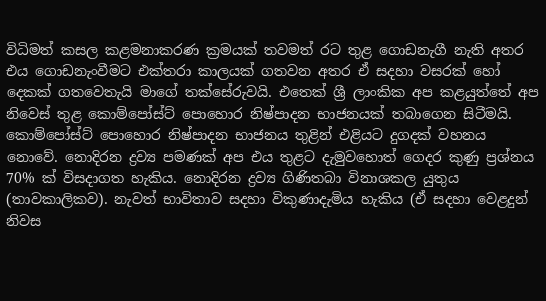විධිමත් කසල කළමනාකරණ ක්‍රමයක් තවමත් රට තුළ ගොඩනැගී නැති අතර එය ගොඩනැංවීමට එක්තරා කාලයක් ගතවන අතර ඒ සදහා වසරක් හෝ දෙකක් ගතවෙතැයි මාගේ තක්සේරුවයි. එතෙක් ශ්‍රී ලාංකික අප කළයුත්තේ අප නිවෙස් තුළ කොම්පෝස්ට් පොහොර නිෂ්පාදන භාජනයක් තබාගෙන සිටීමයි. කොම්පෝස්ට් පොහොර නිෂ්පාදන භාජනය තුළින් එළියට දුගදක් වහනය නොවේ. නොදිරන ද්‍රව්‍ය පමණක් අප එය තුළට දැමුවහොත් ගෙදර කුණු ප්‍රශ්නය 70% ක් විසදාගත හැකිය. නොදිරන ද්‍රව්‍ය ගිණිතබා විනාශකල යුතුය (තාවකාලිකව). නැවත් භාවිතාව සදහා විකුණාදැමිය හැකිය (ඒ සදහා වෙළදුන් නිවස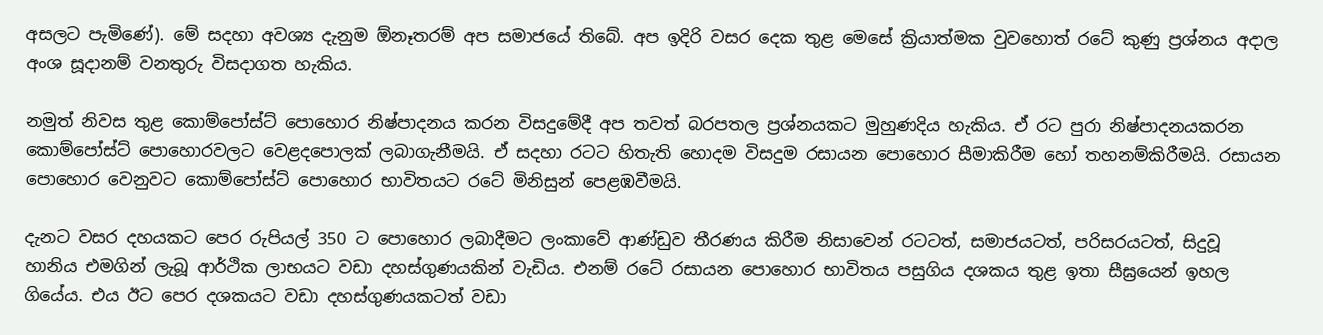අසලට පැමිණේ). මේ සදහා අවශ්‍ය දැනුම ඕනෑතරම් අප සමාජයේ තිබේ. අප ඉදිරි වසර දෙක තුළ මෙසේ ක්‍රියාත්මක වුවහොත් රටේ කුණු ප්‍රශ්නය අදාල අංශ සූදානම් වනතුරු විසදාගත හැකිය.

නමුත් නිවස තුළ කොම්පෝස්ට් පොහොර නිෂ්පාදනය කරන විසදුමේදී අප තවත් බරපතල ප්‍රශ්නයකට මුහුණදිය හැකිය. ඒ රට පුරා නිෂ්පාදනයකරන කොම්පෝස්ට් පොහොරවලට වෙළදපොලක් ලබාගැනීමයි. ඒ සදහා රටට හිතැති හොදම විසදුම රසායන පොහොර සීමාකිරීම හෝ තහනම්කිරීමයි. රසායන පොහොර වෙනුවට කොම්පෝස්ට් පොහොර භාවිතයට රටේ මිනිසුන් පෙළඹවීමයි.

දැනට වසර දහයකට පෙර රුපියල් 350 ට පොහොර ලබාදීමට ලංකාවේ ආණ්ඩුව තීරණය කිරීම නිසාවෙන් රටටත්, සමාජයටත්, පරිසරයටත්, සිදුවූ හානිය එමගින් ලැබූ ආර්ථික ලාභයට වඩා දහස්ගුණයකින් වැඩිය. එනම් රටේ රසායන පොහොර භාවිතය පසුගිය දශකය තුළ ඉතා සීඝ්‍රයෙන් ඉහල ගියේය. එය ඊට පෙර දශකයට වඩා දහස්ගුණයකටත් වඩා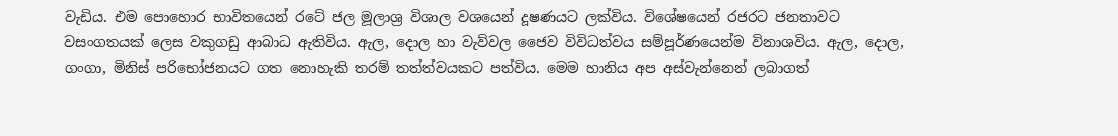වැඩිය. එම පොහොර භාවිතයෙන් රටේ ජල මූලාශ්‍ර විශාල වශයෙන් දූෂණයට ලක්විය. විශේෂයෙන් රජරට ජනතාවට වසංගතයක් ලෙස වකුගඩු ආබාධ ඇතිවිය. ඇල, දොල හා වැව්වල ජෛව විවිධත්වය සම්පූර්ණයෙන්ම විනාශවිය. ඇල, දොල, ගංගා, මිනිස් පරිභෝජනයට ගත නොහැකි තරම් තත්ත්වයකට පත්විය. මෙම හානිය අප අස්වැන්නෙන් ලබාගත්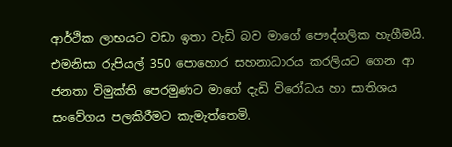ආර්ථික ලාභයට වඩා ඉතා වැඩි බව මාගේ පෞද්ගලික හැගීමයි. එමනිසා රුපියල් 350 පොහොර සහනාධාරය කරලියට ගෙන ආ ජනතා විමුක්ති පෙරමුණට මාගේ දැඩි විරෝධය හා සාතිශය සංවේගය පලකිරීමට කැමැත්තෙමි.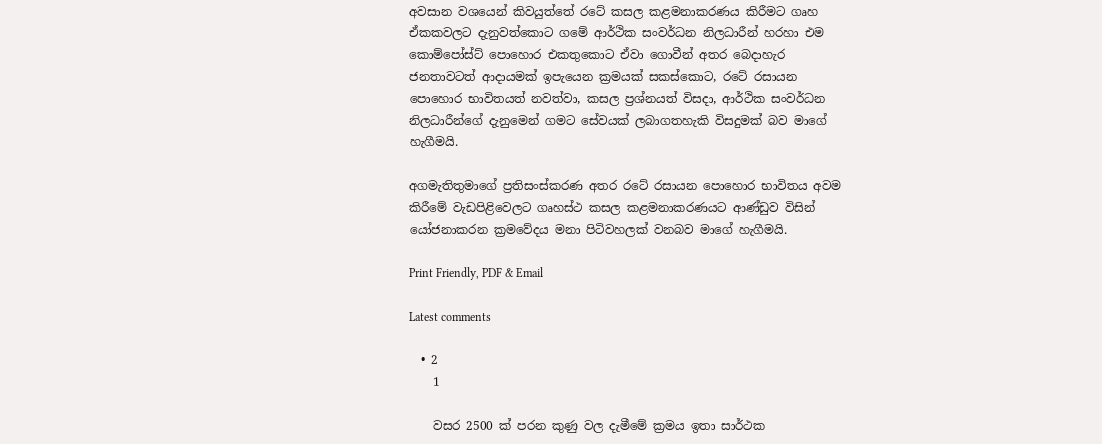අවසාන වශයෙන් කිවයුත්තේ රටේ කසල කළමනාකරණය කිරීමට ගෘහ ඒකකවලට දැනුවත්කොට ගමේ ආර්ථික සංවර්ධන නිලධාරීන් හරහා එම කොම්පෝස්ට් පොහොර එකතුකොට ඒවා ගොවීන් අතර බෙදාහැර ජනතාවටත් ආදායමක් ඉපැයෙන ක්‍රමයක් සකස්කොට, රටේ රසායන පොහොර භාවිතයත් නවත්වා, කසල ප්‍රශ්නයත් විසදා, ආර්ථික සංවර්ධන නිලධාරීන්ගේ දැනුමෙන් ගමට සේවයක් ලබාගතහැකි විසදුමක් බව මාගේ හැගීමයි.

අගමැතිතුමාගේ ප්‍රතිසංස්කරණ අතර රටේ රසායන පොහොර භාවිතය අවම කිරීමේ වැඩපිළිවෙලට ගෘහස්ථ කසල කළමනාකරණයට ආණ්ඩුව විසින් යෝජනාකරන ක්‍රමවේදය මනා පිටිවහලක් වනබව මාගේ හැගීමයි.

Print Friendly, PDF & Email

Latest comments

  • 2
    1

    වසර 2500 ක් පරන කුණු වල දැමීමේ ක්‍රමය ඉතා සාර්ථක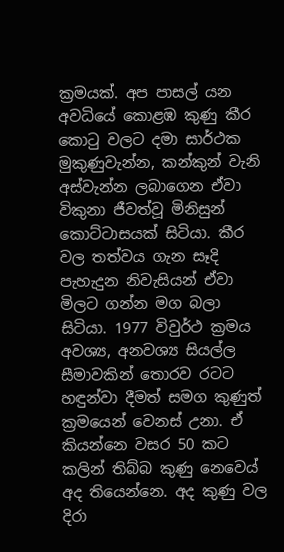ක්‍රමයක්. අප පාසල් යන අවධියේ කොළඹ කුණු කීර කොටු වලට දමා සාර්ථක මුකුණුවැන්න, කන්කුන් වැනි අස්වැන්න ලබාගෙන ඒවා විකුනා ජීවත්වූ මිනිසුන් කොට්ටාසයක් සිටියා. කීර වල තත්වය ගැන සෑදි පැහැදුන නිවැසියන් ඒවා මිලට ගන්න මග බලා සිටියා. 1977 විවුර්ථ ක්‍රමය අවශ්‍ය, අනවශ්‍ය සියල්ල සීමාවකින් තොරව රටට හඳුන්වා දීමත් සමග කුණුත් ක්‍රමයෙන් වෙනස් උනා. ඒ කියන්නෙ වසර 50 කට කලින් තිබ්බ කුණු නෙවෙය් අද තියෙන්නෙ. අද කුණු වල දිරා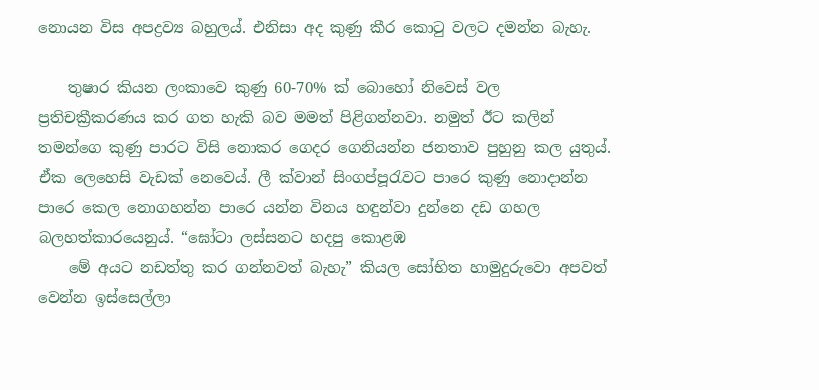නොයන විස අපද්‍රව්‍ය බහුලය්. එනිසා අද කුණු කීර කොටු වලට දමන්න බැහැ.

    තුෂාර කියන ලංකාවෙ කුණු 60-70% ක් බොහෝ නිවෙස් වල ප්‍රතිචක්‍රීකරණය කර ගත හැකි බව මමත් පිළිගන්නවා. නමුත් ඊට කලින් තමන්ගෙ කුණු පාරට විසි නොකර ගෙදර ගෙනියන්න ජනතාව පුහුනු කල යුතුය්. ඒක ලෙහෙසි වැඩක් නෙවෙය්. ලී ක්වාන් සිංගප්පූරැවට පාරෙ කුණු නොදාන්න පාරෙ කෙල නොගහන්න පාරෙ යන්න විනය හඳුන්වා දුන්නෙ දඩ ගහල බලහත්කාරයෙනුය්. “ඝෝටා ලස්සනට හදපු කොළඹ
    මේ අයට නඩත්තු කර ගන්නවත් බැහැ” කියල සෝභිත හාමුදුරුවො අපවත් වෙන්න ඉස්සෙල්ලා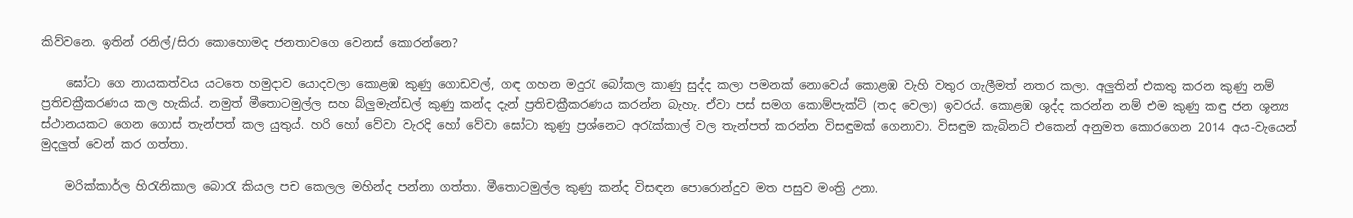කිව්වනෙ. ඉතින් රනිල්/සිරා කොහොමද ජනතාවගෙ වෙනස් කොරන්නෙ?

    ඝෝටා ගෙ නායකත්වය යටතෙ හමුදාව යොදවලා කොළඹ කුණු ගොඩවල්, ගඳ ගහන මදුරැ බෝකල කාණු සුද්ද කලා පමනක් නොවෙය් කොළඹ වැහි වතුර ගැලීමත් නතර කලා. අලුතින් එකතු කරන කුණු නම් ප්‍රතිචක්‍රීකරණය කල හැකිය්. නමුත් මීතොටමුල්ල සහ බ්ලුමැන්ඩල් කුණු කන්ද දැන් ප්‍රතිචක්‍රීකරණය කරන්න බැහැ. ඒවා පස් සමග කොම්පැක්ට් (තද වෙලා) ඉවරය්. කොළඹ ශුද්ද කරන්න නම් එම කුණු කඳු ජන ශූන්‍ය ස්ථානයකට ගෙන ගොස් තැන්පත් කල යුතුය්. හරි හෝ වේවා වැරදි හෝ වේවා ඝෝටා කුණු ප්‍රශ්නෙට අරැක්කාල් වල තැන්පත් කරන්න විසඳුමක් ගෙනාවා. විසඳුම කැබිනට් එකෙන් අනුමත කොරගෙන 2014 අය-වැයෙන් මුදලුත් වෙන් කර ගත්තා.

    මරික්කාර්ල හිරැනිකාල බොරැ කියල පච කෙලල මහින්ද පන්නා ගත්තා. මීතොටමුල්ල කුණු කන්ද විසඳන පොරොන්දුව මත පසුව මංත්‍රි උනා.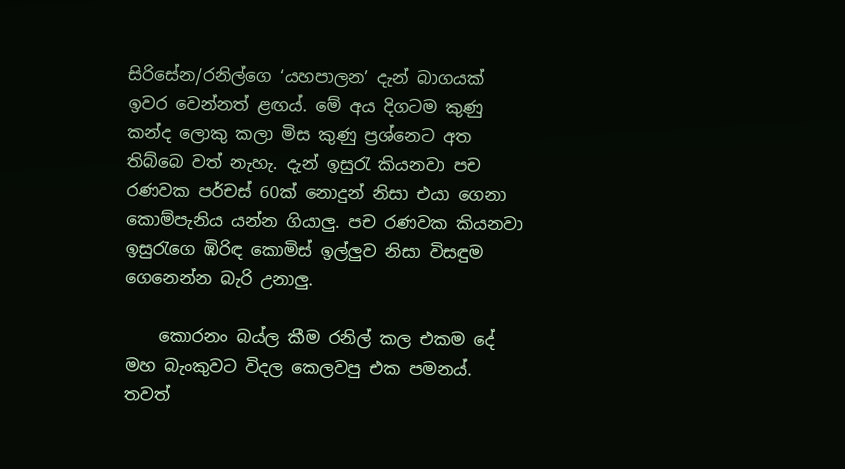සිරිසේන/රනිල්ගෙ ‘යහපාලන’ දැන් බාගයක් ඉවර වෙන්නත් ළඟය්. මේ අය දිගටම කුණු කන්ද ලොකු කලා මිස කුණු ප්‍රශ්නෙට අත තිබ්බෙ වත් නැහැ. දැන් ඉසුරැ කියනවා පච රණවක පර්චස් 60ක් නොදුන් නිසා එයා ගෙනා කොම්පැනිය යන්න ගියාලු. පච රණවක කියනවා ඉසුරැගෙ ඹිරිඳ කොමිස් ඉල්ලුව නිසා විසඳුම ගෙනෙන්න බැරි උනාලු.

    කොරනං බය්ල කීම රනිල් කල එකම දේ මහ බැංකුවට විදල කෙලවපු එක පමනය්. තවත්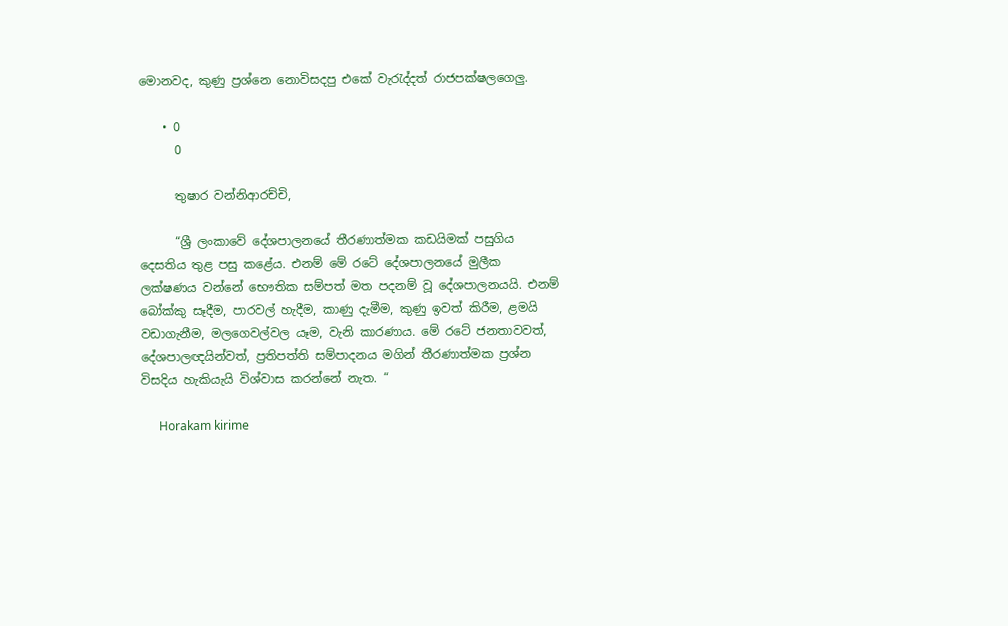මොනවද, කුණු ප්‍රශ්නෙ නොවිසදපු එකේ වැරැද්දත් රාජපක්ෂලගෙලු.

    • 0
      0

      තුෂාර වන්නිආරච්චි,

      “ශ්‍රී ලංකාවේ දේශපාලනයේ තීරණාත්මක කඩයිමක් පසුගිය දෙසතිය තුළ පසු කළේය. එනම් මේ රටේ දේශපාලනයේ මුලීක ලක්ෂණය වන්නේ භෞතික සම්පත් මත පදනම් වූ දේශපාලනයයි. එනම් බෝක්කු සෑදීම, පාරවල් හැදීම, කාණු දැමීම, කුණු ඉවත් කිරීම, ළමයි වඩාගැනීම, මලගෙවල්වල යෑම, වැනි කාරණාය. මේ රටේ ජනතාවවත්, දේශපාලඥයින්වත්, ප්‍රතිපත්ති සම්පාදනය මගින් තීරණාත්මක ප්‍රශ්න විසදිය හැකියැයි විශ්වාස කරන්නේ නැත. “

      Horakam kirime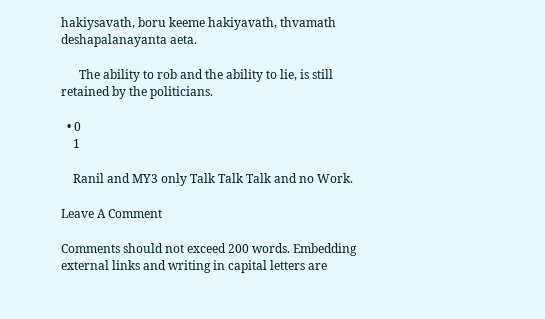hakiysavath, boru keeme hakiyavath, thvamath deshapalanayanta aeta.

      The ability to rob and the ability to lie, is still retained by the politicians.

  • 0
    1

    Ranil and MY3 only Talk Talk Talk and no Work.

Leave A Comment

Comments should not exceed 200 words. Embedding external links and writing in capital letters are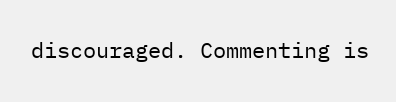discouraged. Commenting is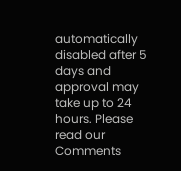automatically disabled after 5 days and approval may take up to 24 hours. Please read our Comments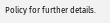Policy for further details.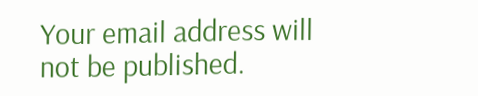Your email address will not be published.